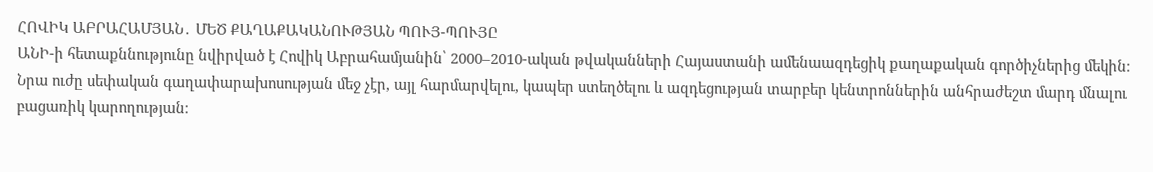ՀՈՎԻԿ ԱԲՐԱՀԱՄՅԱՆ․ ՄԵԾ ՔԱՂԱՔԱԿԱՆՈՒԹՅԱՆ ՊՈՒՅ-ՊՈՒՅԸ
ԱՆԻ-ի հետաքննությունը նվիրված է Հովիկ Աբրահամյանին՝ 2000–2010-ական թվականների Հայաստանի ամենաազդեցիկ քաղաքական գործիչներից մեկին։ Նրա ուժը սեփական գաղափարախոսության մեջ չէր, այլ հարմարվելու, կապեր ստեղծելու և ազդեցության տարբեր կենտրոններին անհրաժեշտ մարդ մնալու բացառիկ կարողության։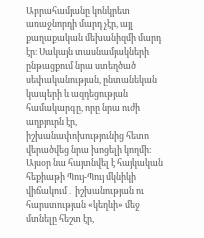Աբրահամյանը կոնկրետ առաջնորդի մարդ չէր, այլ քաղաքական մեխանիզմի մարդ էր։ Սակայն տասնամյակների ընթացքում նրա ստեղծած սեփականության, ընտանեկան կապերի և ազդեցության համակարգը, որը նրա ուժի աղբյուրն էր, իշխանափոխությունից հետո վերածվեց նրա խոցելի կողմի։ Այսօր նա հայտնվել է հայկական հեքիաթի Պույ-Պույ մկնիկի վիճակում․ իշխանության ու հարստության «կեղևի» մեջ մտնելը հեշտ էր,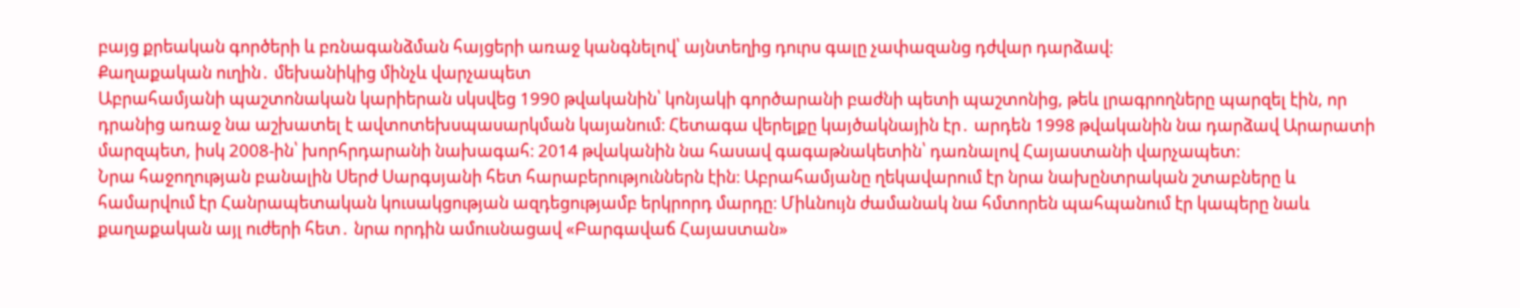բայց քրեական գործերի և բռնագանձման հայցերի առաջ կանգնելով՝ այնտեղից դուրս գալը չափազանց դժվար դարձավ։
Քաղաքական ուղին․ մեխանիկից մինչև վարչապետ
Աբրահամյանի պաշտոնական կարիերան սկսվեց 1990 թվականին՝ կոնյակի գործարանի բաժնի պետի պաշտոնից, թեև լրագրողները պարզել էին, որ դրանից առաջ նա աշխատել է ավտոտեխսպասարկման կայանում։ Հետագա վերելքը կայծակնային էր․ արդեն 1998 թվականին նա դարձավ Արարատի մարզպետ, իսկ 2008-ին՝ խորհրդարանի նախագահ։ 2014 թվականին նա հասավ գագաթնակետին՝ դառնալով Հայաստանի վարչապետ։
Նրա հաջողության բանալին Սերժ Սարգսյանի հետ հարաբերություններն էին։ Աբրահամյանը ղեկավարում էր նրա նախընտրական շտաբները և համարվում էր Հանրապետական կուսակցության ազդեցությամբ երկրորդ մարդը։ Միևնույն ժամանակ նա հմտորեն պահպանում էր կապերը նաև քաղաքական այլ ուժերի հետ․ նրա որդին ամուսնացավ «Բարգավաճ Հայաստան»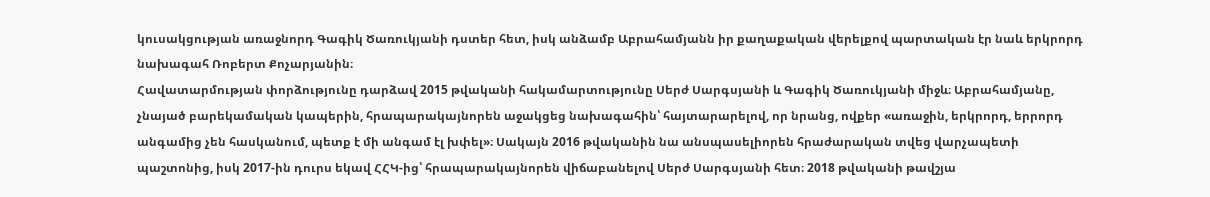կուսակցության առաջնորդ Գագիկ Ծառուկյանի դստեր հետ, իսկ անձամբ Աբրահամյանն իր քաղաքական վերելքով պարտական էր նաև երկրորդ նախագահ Ռոբերտ Քոչարյանին։
Հավատարմության փորձությունը դարձավ 2015 թվականի հակամարտությունը Սերժ Սարգսյանի և Գագիկ Ծառուկյանի միջև։ Աբրահամյանը, չնայած բարեկամական կապերին, հրապարակայնորեն աջակցեց նախագահին՝ հայտարարելով, որ նրանց, ովքեր «առաջին, երկրորդ, երրորդ անգամից չեն հասկանում, պետք է մի անգամ էլ խփել»։ Սակայն 2016 թվականին նա անսպասելիորեն հրաժարական տվեց վարչապետի պաշտոնից, իսկ 2017-ին դուրս եկավ ՀՀԿ-ից՝ հրապարակայնորեն վիճաբանելով Սերժ Սարգսյանի հետ։ 2018 թվականի թավշյա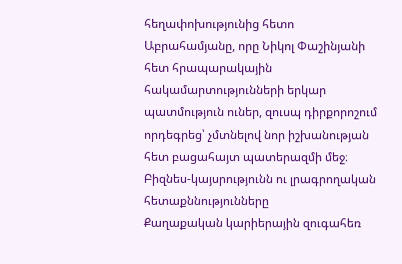հեղափոխությունից հետո Աբրահամյանը, որը Նիկոլ Փաշինյանի հետ հրապարակային հակամարտությունների երկար պատմություն ուներ, զուսպ դիրքորոշում որդեգրեց՝ չմտնելով նոր իշխանության հետ բացահայտ պատերազմի մեջ։
Բիզնես-կայսրությունն ու լրագրողական հետաքննությունները
Քաղաքական կարիերային զուգահեռ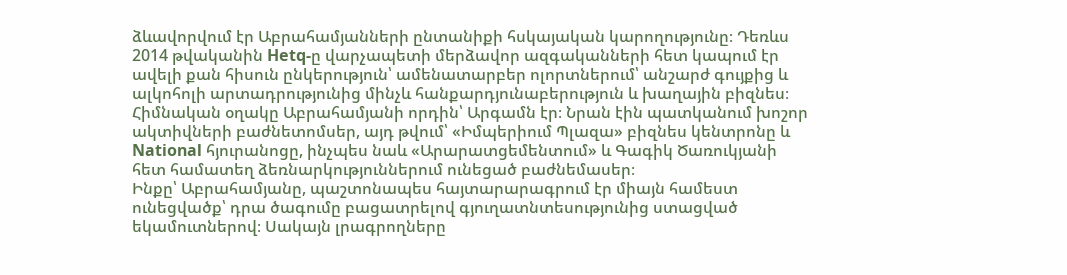ձևավորվում էր Աբրահամյանների ընտանիքի հսկայական կարողությունը։ Դեռևս 2014 թվականին Hetq-ը վարչապետի մերձավոր ազգականների հետ կապում էր ավելի քան հիսուն ընկերություն՝ ամենատարբեր ոլորտներում՝ անշարժ գույքից և ալկոհոլի արտադրությունից մինչև հանքարդյունաբերություն և խաղային բիզնես։
Հիմնական օղակը Աբրահամյանի որդին՝ Արգամն էր։ Նրան էին պատկանում խոշոր ակտիվների բաժնետոմսեր, այդ թվում՝ «Իմպերիում Պլազա» բիզնես կենտրոնը և National հյուրանոցը, ինչպես նաև «Արարատցեմենտում» և Գագիկ Ծառուկյանի հետ համատեղ ձեռնարկություններում ունեցած բաժնեմասեր։
Ինքը՝ Աբրահամյանը, պաշտոնապես հայտարարագրում էր միայն համեստ ունեցվածք՝ դրա ծագումը բացատրելով գյուղատնտեսությունից ստացված եկամուտներով։ Սակայն լրագրողները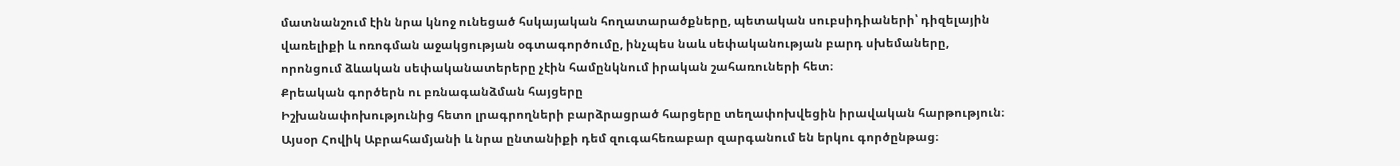մատնանշում էին նրա կնոջ ունեցած հսկայական հողատարածքները, պետական սուբսիդիաների՝ դիզելային վառելիքի և ոռոգման աջակցության օգտագործումը, ինչպես նաև սեփականության բարդ սխեմաները, որոնցում ձևական սեփականատերերը չէին համընկնում իրական շահառուների հետ։
Քրեական գործերն ու բռնագանձման հայցերը
Իշխանափոխությունից հետո լրագրողների բարձրացրած հարցերը տեղափոխվեցին իրավական հարթություն։ Այսօր Հովիկ Աբրահամյանի և նրա ընտանիքի դեմ զուգահեռաբար զարգանում են երկու գործընթաց։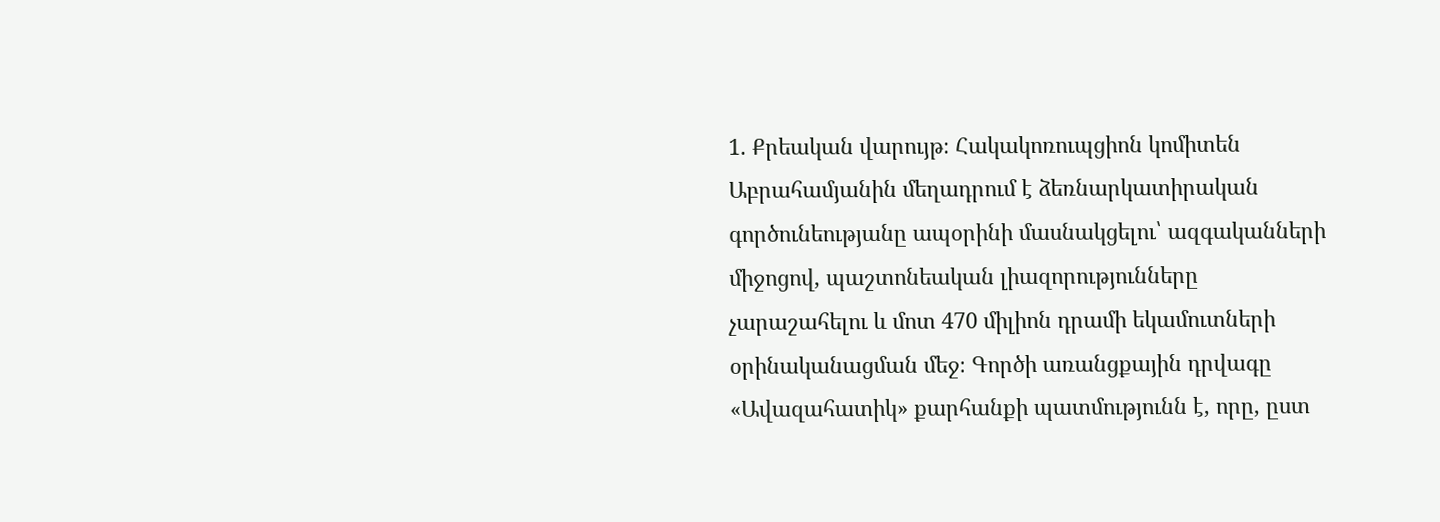1. Քրեական վարույթ։ Հակակոռուպցիոն կոմիտեն Աբրահամյանին մեղադրում է ձեռնարկատիրական գործունեությանը ապօրինի մասնակցելու՝ ազգականների միջոցով, պաշտոնեական լիազորությունները չարաշահելու և մոտ 470 միլիոն դրամի եկամուտների օրինականացման մեջ։ Գործի առանցքային դրվագը «Ավազահատիկ» քարհանքի պատմությունն է, որը, ըստ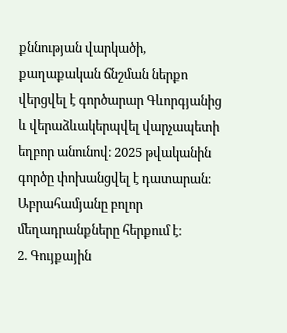քննության վարկածի, քաղաքական ճնշման ներքո վերցվել է գործարար Գևորգյանից և վերաձևակերպվել վարչապետի եղբոր անունով։ 2025 թվականին գործը փոխանցվել է դատարան։ Աբրահամյանը բոլոր մեղադրանքները հերքում է։
2. Գույքային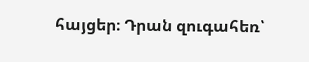հայցեր։ Դրան զուգահեռ՝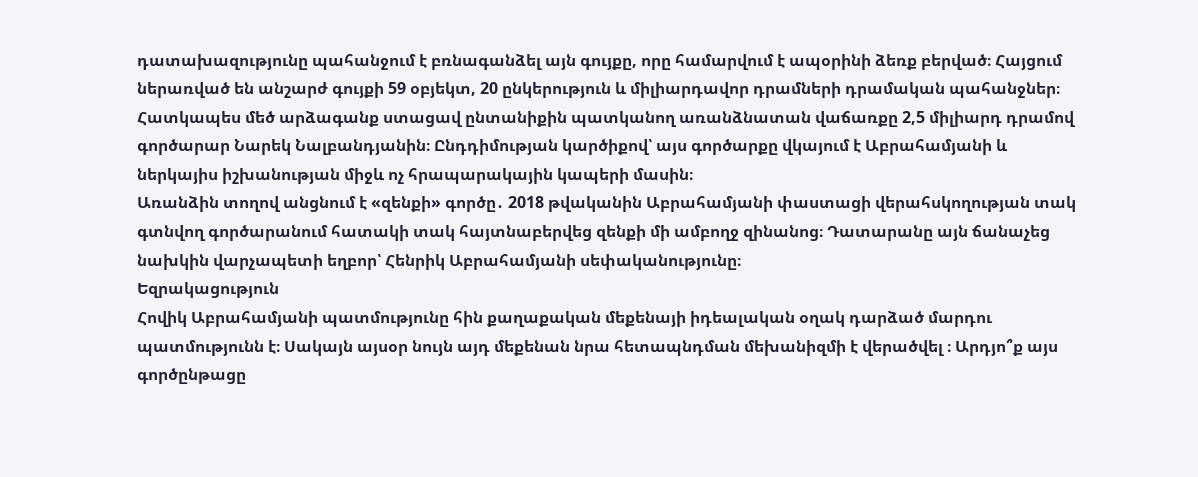դատախազությունը պահանջում է բռնագանձել այն գույքը, որը համարվում է ապօրինի ձեռք բերված։ Հայցում ներառված են անշարժ գույքի 59 օբյեկտ, 20 ընկերություն և միլիարդավոր դրամների դրամական պահանջներ։ Հատկապես մեծ արձագանք ստացավ ընտանիքին պատկանող առանձնատան վաճառքը 2,5 միլիարդ դրամով գործարար Նարեկ Նալբանդյանին։ Ընդդիմության կարծիքով՝ այս գործարքը վկայում է Աբրահամյանի և ներկայիս իշխանության միջև ոչ հրապարակային կապերի մասին։
Առանձին տողով անցնում է «զենքի» գործը․ 2018 թվականին Աբրահամյանի փաստացի վերահսկողության տակ գտնվող գործարանում հատակի տակ հայտնաբերվեց զենքի մի ամբողջ զինանոց։ Դատարանը այն ճանաչեց նախկին վարչապետի եղբոր՝ Հենրիկ Աբրահամյանի սեփականությունը։
Եզրակացություն
Հովիկ Աբրահամյանի պատմությունը հին քաղաքական մեքենայի իդեալական օղակ դարձած մարդու պատմությունն է։ Սակայն այսօր նույն այդ մեքենան նրա հետապնդման մեխանիզմի է վերածվել ։ Արդյո՞ք այս գործընթացը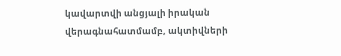կավարտվի անցյալի իրական վերագնահատմամբ, ակտիվների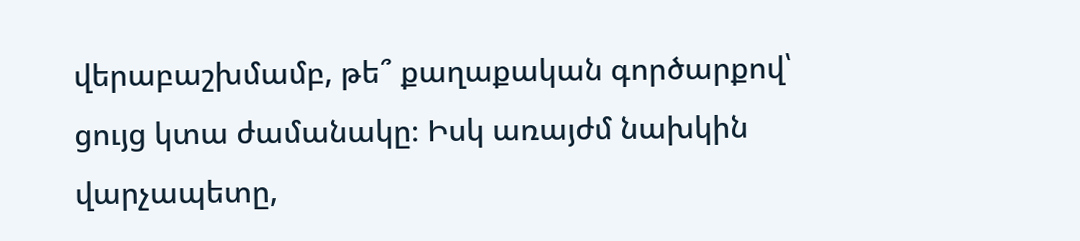վերաբաշխմամբ, թե՞ քաղաքական գործարքով՝ ցույց կտա ժամանակը։ Իսկ առայժմ նախկին վարչապետը,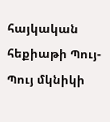հայկական հեքիաթի Պույ-Պույ մկնիկի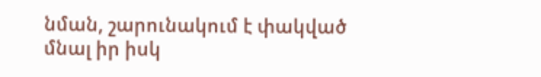նման, շարունակում է փակված մնալ իր իսկ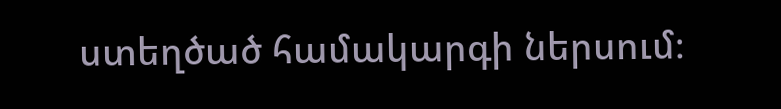ստեղծած համակարգի ներսում։